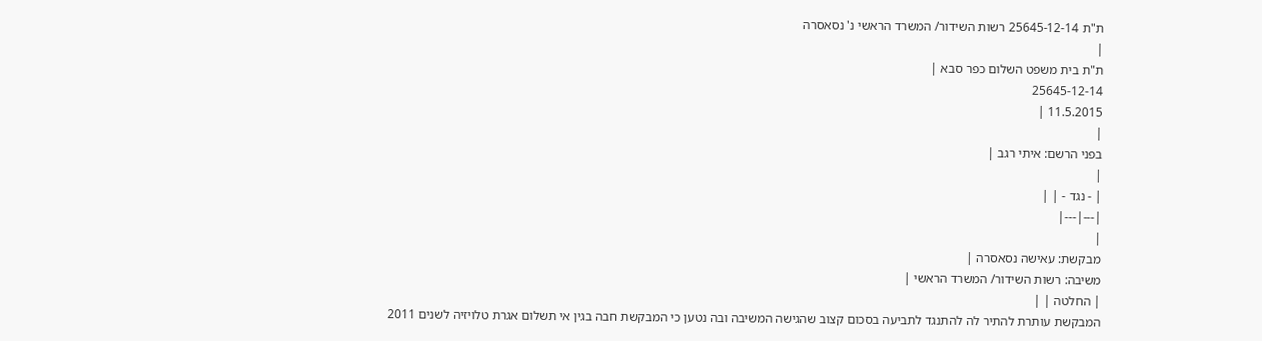ת"ת 25645-12-14 רשות השידור/ המשרד הראשי נ' נסאסרה
|
ת"ת בית משפט השלום כפר סבא |
25645-12-14
11.5.2015 |
|
בפני הרשם: איתי רגב |
|
| - נגד - | |
|---|---|
|
מבקשת: עאישה נסאסרה |
משיבה: רשות השידור/ המשרד הראשי |
| החלטה | |
המבקשת עותרת להתיר לה להתנגד לתביעה בסכום קצוב שהגישה המשיבה ובה נטען כי המבקשת חבה בגין אי תשלום אגרת טלויזיה לשנים 2011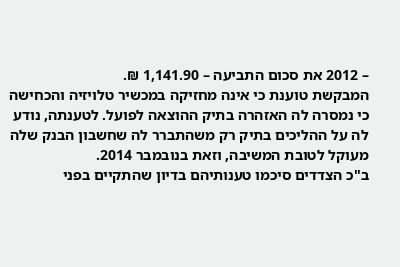– 2012 את סכום התביעה – 1,141.90 ₪.
המבקשת טוענת כי אינה מחזיקה במכשיר טלויזיה והכחישה כי נמסרה לה האזהרה בתיק ההוצאה לפועל. לטענתה, נודע לה על ההליכים בתיק רק משהתברר לה שחשבון הבנק שלה מעוקל לטובת המשיבה, וזאת בנובמבר 2014.
ב"כ הצדדים סיכמו טענותיהם בדיון שהתקיים בפני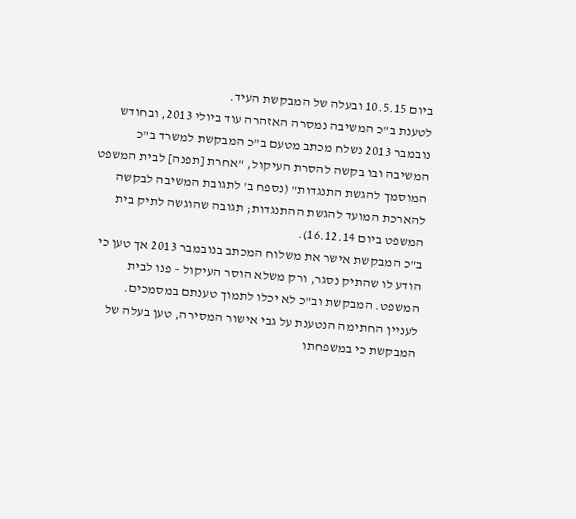ביום 10.5.15 ובעלה של המבקשת העיד.
לטענת ב"כ המשיבה נמסרה האזהרה עוד ביולי 2013, ובחודש נובמבר 2013 נשלח מכתב מטעם ב"כ המבקשת למשרד ב"כ המשיבה ובו בקשה להסרת העיקול, "אחרת [תפנה] לבית המשפט המוסמך להגשת התנגדות" (נספח ב' לתגובת המשיבה לבקשה להארכת המועד להגשת ההתנגדות; תגובה שהוגשה לתיק בית המשפט ביום 16.12.14).
ב"כ המבקשת אישר את משלוח המכתב בנובמבר 2013 אך טען כי הודע לו שהתיק נסגר, ורק משלא הוסר העיקול – פנו לבית המשפט. המבקשת וב"כ לא יכלו לתמוך טענתם במסמכים.
לעניין החתימה הנטענת על גבי אישור המסירה, טען בעלה של המבקשת כי במשפחתו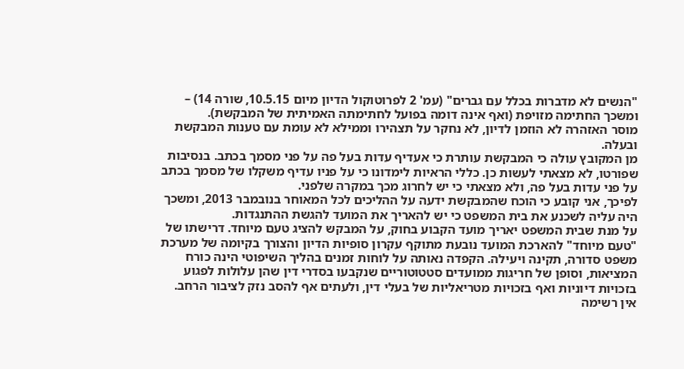"הנשים לא מדברות בכלל עם גברים" (עמ' 2 לפרוטוקול הדיון מיום 10.5.15, שורה 14) – ומשכך החתימה מזויפת (ואף אינה דומה בפועל לחתימתה האמיתית של המבקשת).
מוסר האזהרה לא הוזמן לדיון, לא נחקר על תצהירו וממילא לא עומת עם טענות המבקשת ובעלה.
מן המקובץ עולה כי המבקשת עותרת כי אעדיף עדות בעל פה על פני מסמך בכתב. בנסיבות שפורטו, לא מצאתי לעשות כן. כללי הראיות לימדונו כי על פניו עדיף משקלו של מסמך בכתב על פני עדות בעל פה, ולא מצאתי כי יש לחרוג מכך במקרה שלפני.
לפיכך, אני קובע כי הוכח שהמבקשת ידעה על ההליכים לכל המאוחר בנובמבר 2013, ומשכך היה עליה לשכנע את בית המשפט כי יש להאריך את המועד להגשת ההתנגדות.
על מנת שבית המשפט יאריך מועד הקבוע בחוק, על המבקש להציג טעם מיוחד. דרישתו של "טעם מיוחד" להארכת המועד נובעת מתוקף עקרון סופיות הדיון והצורך בקיומה של מערכת משפט סדורה, תקינה ויעילה. הקפדה נאותה על לוחות זמנים בהליך השיפוטי הינה כורח המציאות, וסופן של חריגות ממועדים סטטוטוריים שנקבעו בסדרי דין שהן עלולות לפגוע בזכויות דיוניות ואף בזכויות מטריאליות של בעלי דין, ולעתים אף להסב נזק לציבור הרחב.
אין רשימה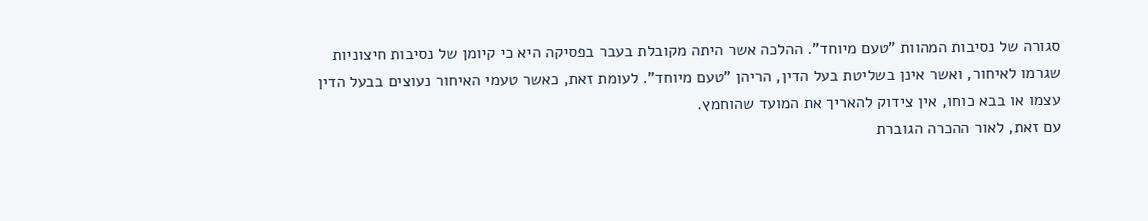סגורה של נסיבות המהוות "טעם מיוחד". ההלכה אשר היתה מקובלת בעבר בפסיקה היא כי קיומן של נסיבות חיצוניות שגרמו לאיחור, ואשר אינן בשליטת בעל הדין, הריהן "טעם מיוחד". לעומת זאת, כאשר טעמי האיחור נעוצים בבעל הדין עצמו או בבא כוחו, אין צידוק להאריך את המועד שהוחמץ.
עם זאת, לאור ההכרה הגוברת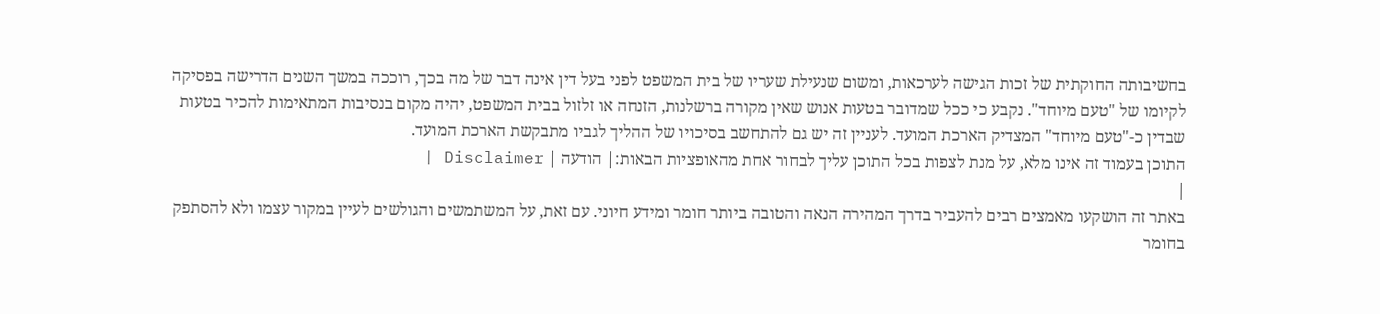בחשיבותה החוקתית של זכות הגישה לערכאות, ומשום שנעילת שעריו של בית המשפט לפני בעל דין אינה דבר של מה בכך, רוככה במשך השנים הדרישה בפסיקה לקיומו של "טעם מיוחד". נקבע כי ככל שמדובר בטעות אנוש שאין מקורה ברשלנות, הזנחה או זלזול בבית המשפט, יהיה מקום בנסיבות המתאימות להכיר בטעות שבדין כ-"טעם מיוחד" המצדיק הארכת המועד. לעניין זה יש גם להתחשב בסיכויו של ההליך לגביו מתבקשת הארכת המועד.
התוכן בעמוד זה אינו מלא, על מנת לצפות בכל התוכן עליך לבחור אחת מהאופציות הבאות:| הודעה | Disclaimer |
|
באתר זה הושקעו מאמצים רבים להעביר בדרך המהירה הנאה והטובה ביותר חומר ומידע חיוני. עם זאת, על המשתמשים והגולשים לעיין במקור עצמו ולא להסתפק בחומר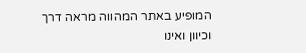המופיע באתר המהווה מראה דרך וכיוון ואינו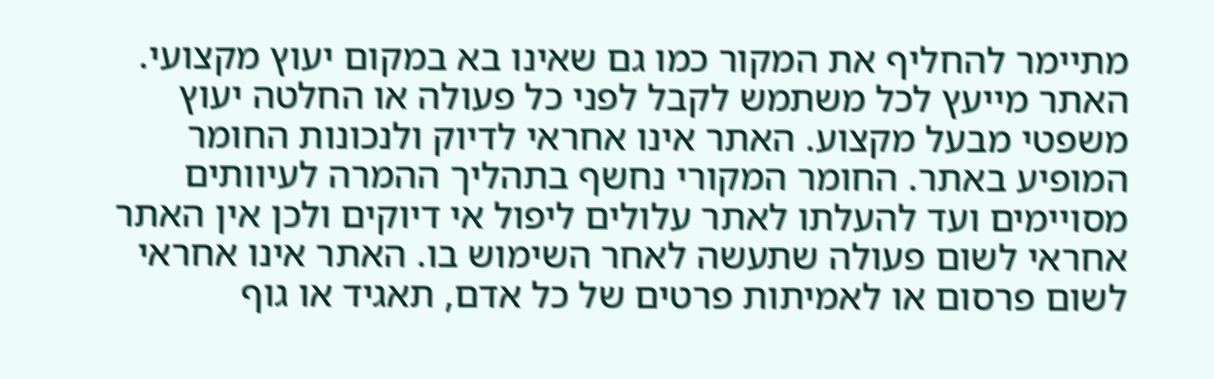מתיימר להחליף את המקור כמו גם שאינו בא במקום יעוץ מקצועי. האתר מייעץ לכל משתמש לקבל לפני כל פעולה או החלטה יעוץ משפטי מבעל מקצוע. האתר אינו אחראי לדיוק ולנכונות החומר המופיע באתר. החומר המקורי נחשף בתהליך ההמרה לעיוותים מסויימים ועד להעלתו לאתר עלולים ליפול אי דיוקים ולכן אין האתר אחראי לשום פעולה שתעשה לאחר השימוש בו. האתר אינו אחראי לשום פרסום או לאמיתות פרטים של כל אדם, תאגיד או גוף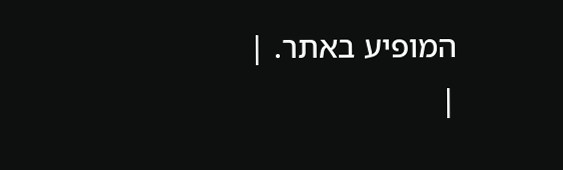המופיע באתר. |
|